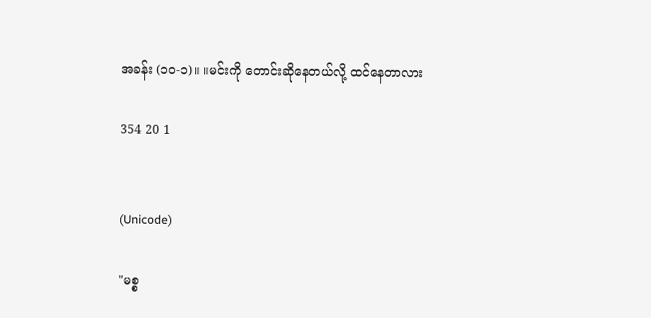အခန်း (၁၀-၁)။ ။မင်းကို တောင်းဆိုနေတယ်လို့ ထင်နေတာလား

354 20 1


(Unicode)

"မစ္စ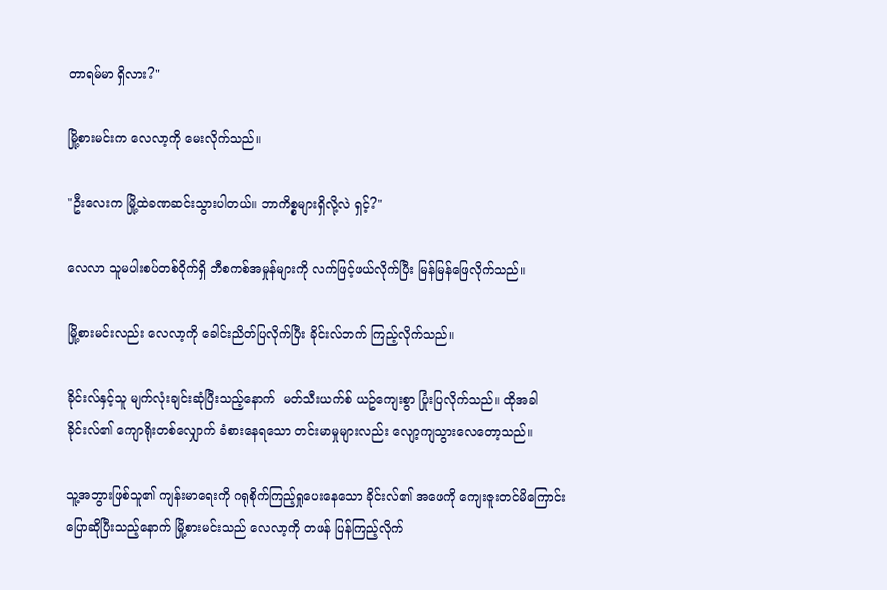တာရမ်မာ ရှိလား?"

မြို့စားမင်းက လေလာ့ကို မေးလိုက်သည်။

"ဦးလေးက မြို့ထဲခဏဆင်းသွားပါတယ်။ ဘာကိစ္စများရှိလို့လဲ ရှင့်?"

လေလာ သူမပါးစပ်တစ်ဝိုက်ရှိ ဘီစကစ်အမှုန်များကို လက်ဖြင့်ဖယ်လိုက်ပြီး မြန်မြန်ဖြေလိုက်သည်။

မြို့စားမင်းလည်း လေလာ့ကို ခေါင်းညိတ်ပြလိုက်ပြီး ခိုင်းလ်ဘက် ကြည့်လိုက်သည်။

ခိုင်းလ်နှင့်သူ မျက်လုံးချင်းဆုံပြီးသည့်နောက်  မတ်သီးယက်စ် ယဥ်ကျေးစွာ ပြုံးပြလိုက်သည်။ ထိုအခါ ခိုင်းလ်၏ ကျောရိုးတစ်လျှောက် ခံစားနေရသော တင်းမာမှုများလည်း လျော့ကျသွားလေတော့သည်။

သူ့အဘွားဖြစ်သူ၏ ကျန်းမာရေးကို ဂရုစိုက်ကြည့်ရှုပေးနေသော ခိုင်းလ်၏ အဖေကို ကျေးဇူးတင်မိကြောင်း ပြောဆိုပြီးသည့်နောက် မြို့စားမင်းသည် လေလာ့ကို တဖန် ပြန်ကြည့်လိုက်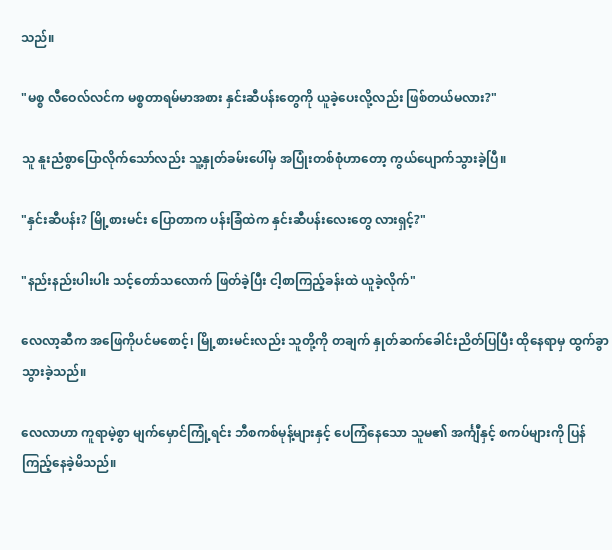သည်။

"မစ္စ လီဝေလ်လင်က မစ္စတာရမ်မာအစား နှင်းဆီပန်းတွေကို ယူခဲ့ပေးလို့လည်း ဖြစ်တယ်မလား?"

သူ နူးညံစွာပြောလိုက်သော်လည်း သူ့နှုတ်ခမ်းပေါ်မှ အပြုံးတစ်စုံဟာတော့ ကွယ်ပျောက်သွားခဲ့ပြီ။

"နှင်းဆီပန်း? မြို့စားမင်း ပြောတာက ပန်းခြံထဲက နှင်းဆီပန်းလေးတွေ လားရှင့်?"

"နည်းနည်းပါးပါး သင့်တော်သလောက် ဖြတ်ခဲ့ပြီး ငါ့စာကြည့်ခန်းထဲ ယူခဲ့လိုက်"

လေလာ့ဆီက အဖြေကိုပင်မစောင့်၊ မြို့စားမင်းလည်း သူတို့ကို တချက် နှုတ်ဆက်ခေါင်းညိတ်ပြပြီး ထိုနေရာမှ ထွက်ခွာသွားခဲ့သည်။

လေလာဟာ ကူရာမဲ့စွာ မျက်မှောင်ကြုံ့ရင်း ဘီစကစ်မုန့်များနှင့် ပေကြံနေသော သူမ၏ အင်္ကျီနှင့် စကပ်များကို ပြန်ကြည့်နေခဲ့မိသည်။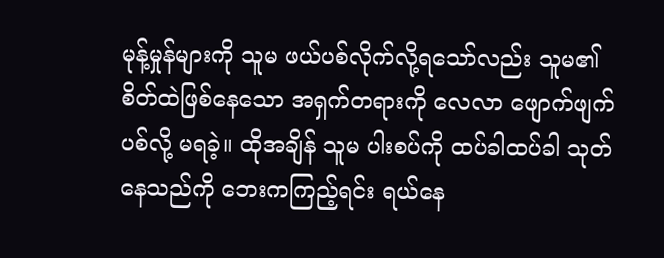မုန့်မှုန်များကို သူမ ဖယ်ပစ်လိုက်လို့ရသော်လည်း သူမ၏ စိတ်ထဲဖြစ်နေသော အရှက်တရားကို လေလာ ဖျောက်ဖျက်ပစ်လို့ မရခဲ့။ ထိုအချိန် သူမ ပါးစပ်ကို ထပ်ခါထပ်ခါ သုတ်နေသည်ကို ဘေးကကြည့်ရင်း ရယ်နေ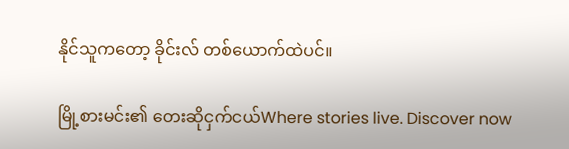နိုင်သူကတော့ ခိုင်းလ် တစ်ယောက်ထဲပင်။

မြို့စားမင်း၏ တေးဆိုငှက်ငယ်Where stories live. Discover now